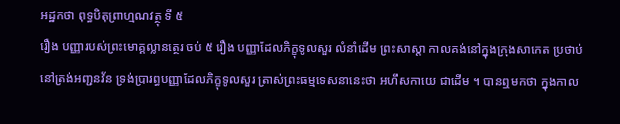អដ្ឋកថា ពុទ្ធបិតុព្រាហ្មណវត្ថុ ទី ៥
រឿង បញ្ញារបស់ព្រះមោគ្គល្លានត្ថេរ ចប់ ៥ រឿង បញ្ញាដែលភិក្ខុទូលសួរ លំនាំដើម ព្រះសាស្តា កាលគង់នៅក្នុងក្រុងសាកេត ប្រថាប់នៅត្រង់អញ្ជនវ័ន ទ្រង់ប្រារព្ធបញ្ញាដែលភិក្ខុទូលសួរ ត្រាស់ព្រះធម្មទេសនានេះថា អហឹសកាយេ ជាដើម ។ បានឮមកថា ក្នុងកាល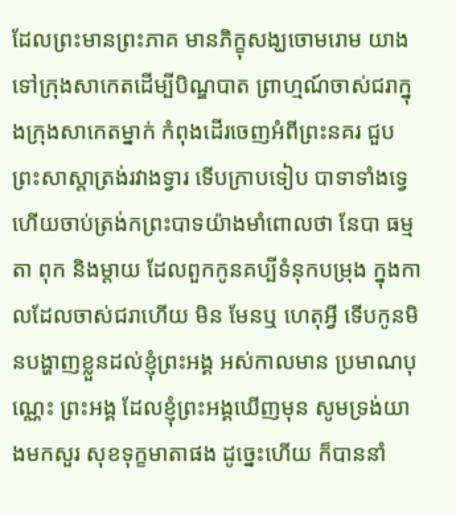ដែលព្រះមានព្រះភាគ មានភិក្ខុសង្ឃចោមរោម យាងទៅក្រុងសាកេតដើម្បីបិណ្ឌបាត ព្រាហ្មណ៍ចាស់ជរាក្នុងក្រុងសាកេតម្នាក់ កំពុងដើរចេញអំពីព្រះនគរ ជួបព្រះសាស្តាត្រង់រវាងទ្វារ ទើបក្រាបទៀប បាទាទាំងទ្វេ ហើយចាប់ត្រង់កព្រះបាទយ៉ាងមាំពោលថា នែបា ធម្មតា ពុក និងម្តាយ ដែលពួកកូនគប្បីទំនុកបម្រុង ក្នុងកាលដែលចាស់ជរាហើយ មិន មែនឬ ហេតុអ្វី ទើបកូនមិនបង្ហាញខ្លួនដល់ខ្ញុំព្រះអង្គ អស់កាលមាន ប្រមាណបុណ្ណេះ ព្រះអង្គ ដែលខ្ញុំព្រះអង្គឃើញមុន សូមទ្រង់យាងមកសួរ សុខទុក្ខមាតាផង ដូច្នេះហើយ ក៏បាននាំ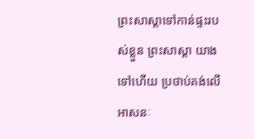ព្រះសាស្តាទៅកាន់ផ្ទះរបស់ខ្លួន ព្រះសាស្តា យាងទៅហើយ ប្រថាប់គង់លើអាសនៈ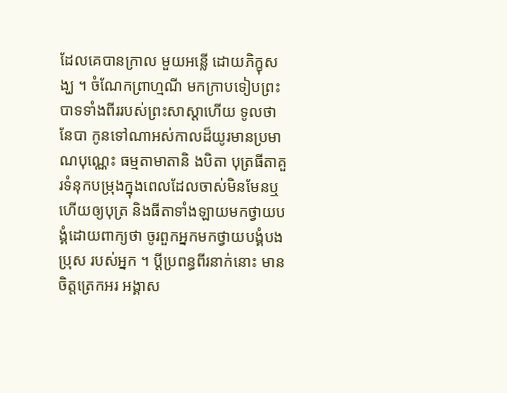ដែលគេបានក្រាល មួយអន្លើ ដោយភិក្ខុសង្ឃ ។ ចំណែកព្រាហ្មណី មកក្រាបទៀបព្រះបាទទាំងពីររបស់ព្រះសាស្តាហើយ ទូលថា នែបា កូនទៅណាអស់កាលដ៏យូរមានប្រមាណបុណ្ណេះ ធម្មតាមាតានិ ងបិតា បុត្រធីតាគួរទំនុកបម្រុងក្នុងពេលដែលចាស់មិនមែនឬ ហើយឲ្យបុត្រ និងធីតាទាំងឡាយមកថ្វាយបង្គំដោយពាក្យថា ចូរពួកអ្នកមកថ្វាយបង្គំបងប្រុស របស់អ្នក ។ ប្តីប្រពន្ធពីរនាក់នោះ មានចិត្តត្រេកអរ អង្គាស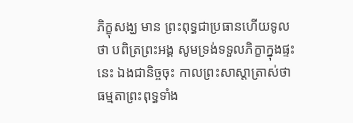ភិក្ខុសង្ឃ មាន ព្រះពុទ្ធជាប្រធានហើយទូលថា បពិត្រព្រះអង្គ សូមទ្រង់ទទួលភិក្ខាក្នុងផ្ទះនេះ ឯងជានិច្ចចុះ កាលព្រះសាស្តាត្រាស់ថា ធម្មតាព្រះពុទ្ធទាំង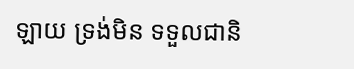ឡាយ ទ្រង់មិន ទទួលជានិ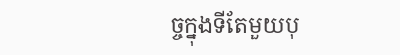ច្ចក្នុងទីតែមួយបុ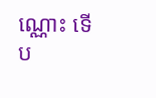ណ្ណោះ ទើប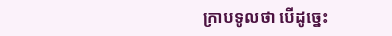ក្រាបទូលថា បើដូច្នេះ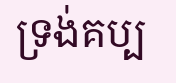ទ្រង់គប្ប